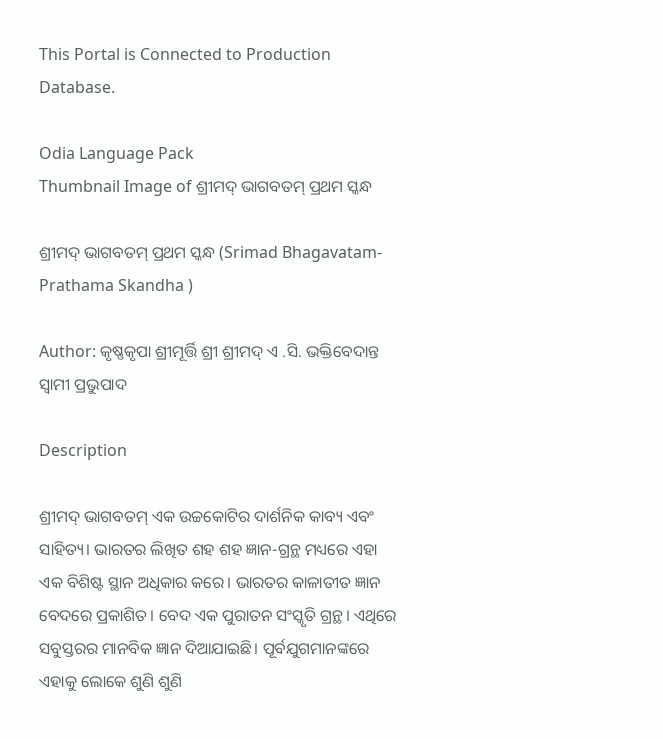This Portal is Connected to Production Database.

Odia Language Pack
Thumbnail Image of ଶ୍ରୀମଦ୍‌ ଭାଗବତମ୍‌ ପ୍ରଥମ ସ୍କନ୍ଧ

ଶ୍ରୀମଦ୍‌ ଭାଗବତମ୍‌ ପ୍ରଥମ ସ୍କନ୍ଧ (Srimad Bhagavatam-Prathama Skandha )

Author: କୃଷ୍ଣକୃପା ଶ୍ରୀମୂର୍ତ୍ତି ଶ୍ରୀ ଶ୍ରୀମଦ୍ ଏ .ସି. ଭକ୍ତିବେଦାନ୍ତ ସ୍ୱାମୀ ପ୍ରଭୁପାଦ

Description

ଶ୍ରୀମଦ୍ ଭାଗବତମ୍ ଏକ ଉଚ୍ଚକୋଟିର ଦାର୍ଶନିକ କାବ୍ୟ ଏବଂ ସାହିତ୍ୟ। ଭାରତର ଲିଖିତ ଶହ ଶହ ଜ୍ଞାନ-ଗ୍ରନ୍ଥ ମଧ୍ୟରେ ଏହା ଏକ ବିଶିଷ୍ଟ ସ୍ଥାନ ଅଧିକାର କରେ। ଭାରତର କାଳାତୀତ ଜ୍ଞାନ ବେଦରେ ପ୍ରକାଶିତ। ବେଦ ଏକ ପୁରାତନ ସଂସ୍କୃତି ଗ୍ରନ୍ଥ। ଏଥିରେ ସବୁସ୍ତରର ମାନବିକ ଜ୍ଞାନ ଦିଆଯାଇଛି। ପୂର୍ବଯୁଗମାନଙ୍କରେ ଏହାକୁ ଲୋକେ ଶୁଣି ଶୁଣି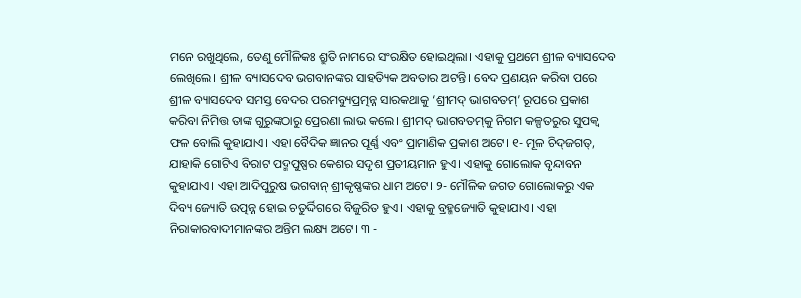ମନେ ରଖୁଥିଲେ, ତେଣୁ ମୌଳିକଃ ଶ୍ରୁତି ନାମରେ ସଂରକ୍ଷିତ ହୋଇଥିଲା। ଏହାକୁ ପ୍ରଥମେ ଶ୍ରୀଳ ବ୍ୟାସଦେବ ଲେଖିଲେ। ଶ୍ରୀଳ ବ୍ୟାସଦେବ ଭଗବାନଙ୍କର ସାହତ୍ୟିକ ଅବତାର ଅଟନ୍ତି। ବେଦ ପ୍ରଣୟନ କରିବା ପରେ ଶ୍ରୀଳ ବ୍ୟାସଦେବ ସମସ୍ତ ବେଦର ପରମବ୍ୟୁପ୍ରତ୍ମନ୍ନ ସାରକଥାକୁ ‘ଶ୍ରୀମଦ୍ ଭାଗବତମ୍’ ରୂପରେ ପ୍ରକାଶ କରିବା ନିମିତ୍ତ ତାଙ୍କ ଗୁରୁଙ୍କଠାରୁ ପ୍ରେରଣା ଲାଭ କଲେ। ଶ୍ରୀମଦ୍ ଭାଗବତମ୍‍କୁ ନିଗମ କଳ୍ପତରୁର ସୁପକ୍ୱ ଫଳ ବୋଲି କୁହାଯାଏ। ଏହା ବୈଦିକ ଜ୍ଞାନର ପୂର୍ଣ୍ଣ ଏବଂ ପ୍ରାମାଣିକ ପ୍ରକାଶ ଅଟେ। ୧- ମୂଳ ଚିଦ୍‍ଜଗତ୍, ଯାହାକି ଗୋଟିଏ ବିରାଟ ପଦ୍ମପୁଷ୍ପର କେଶର ସଦୃଶ ପ୍ରତୀୟମାନ ହୁଏ। ଏହାକୁ ଗୋଲୋକ ବୃନ୍ଦାବନ କୁହାଯାଏ। ଏହା ଆଦିପୁରୁଷ ଭଗବାନ୍ ଶ୍ରୀକୃଷ୍ଣଙ୍କର ଧାମ ଅଟେ। ୨- ମୌଳିକ ଜଗତ ଗୋଲୋକରୁ ଏକ ଦିବ୍ୟ ଜ୍ୟୋତି ଉତ୍ପନ୍ନ ହୋଇ ଚତୁର୍ଦ୍ଦିଗରେ ବିଜୁରିତ ହୁଏ। ଏହାକୁ ବ୍ରହ୍ମଜ୍ୟୋତି କୁହାଯାଏ। ଏହା ନିରାକାରବାଦୀମାନଙ୍କର ଅନ୍ତିମ ଲକ୍ଷ୍ୟ ଅଟେ। ୩ -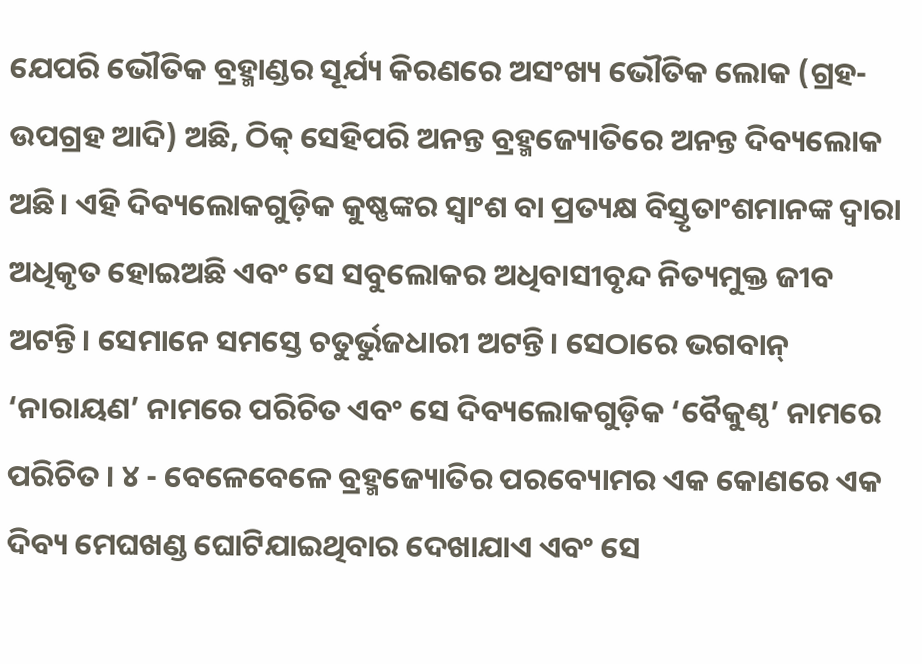ଯେପରି ଭୌତିକ ବ୍ରହ୍ମାଣ୍ଡର ସୂର୍ଯ୍ୟ କିରଣରେ ଅସଂଖ୍ୟ ଭୌତିକ ଲୋକ (ଗ୍ରହ-ଉପଗ୍ରହ ଆଦି) ଅଛି, ଠିକ୍ ସେହିପରି ଅନନ୍ତ ବ୍ରହ୍ମଜ୍ୟୋତିରେ ଅନନ୍ତ ଦିବ୍ୟଲୋକ ଅଛି। ଏହି ଦିବ୍ୟଲୋକଗୁଡ଼ିକ କୁଷ୍ଣଙ୍କର ସ୍ୱାଂଶ ବା ପ୍ରତ୍ୟକ୍ଷ ବିସ୍ତୃତାଂଶମାନଙ୍କ ଦ୍ୱାରା ଅଧିକୃତ ହୋଇଅଛି ଏବଂ ସେ ସବୁଲୋକର ଅଧିବାସୀବୃନ୍ଦ ନିତ୍ୟମୁକ୍ତ ଜୀବ ଅଟନ୍ତି। ସେମାନେ ସମସ୍ତେ ଚତୁର୍ଭୁଜଧାରୀ ଅଟନ୍ତି। ସେଠାରେ ଭଗବାନ୍ ‘ନାରାୟଣ’ ନାମରେ ପରିଚିତ ଏବଂ ସେ ଦିବ୍ୟଲୋକଗୁଡ଼ିକ ‘ବୈକୁଣ୍ଠ’ ନାମରେ ପରିଚିତ । ୪ - ବେଳେବେଳେ ବ୍ରହ୍ମଜ୍ୟୋତିର ପରବ୍ୟୋମର ଏକ କୋଣରେ ଏକ ଦିବ୍ୟ ମେଘଖଣ୍ଡ ଘୋଟିଯାଇଥିବାର ଦେଖାଯାଏ ଏବଂ ସେ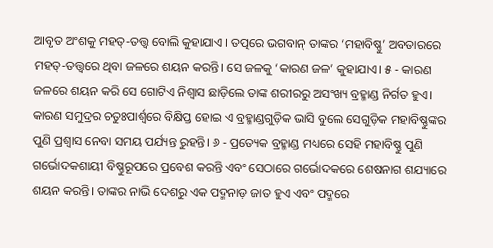ଆବୃତ ଅଂଶକୁ ମହତ୍-ତତ୍ତ୍ୱ ବୋଲି କୁହାଯାଏ । ତତ୍ପରେ ଭଗବାନ୍ ତାଙ୍କର ‘ମହାବିଷ୍ଣୁ’ ଅବତାରରେ ମହତ୍-ତତ୍ତ୍ୱରେ ଥିବା ଜଳରେ ଶୟନ କରନ୍ତି। ସେ ଜଳକୁ ‘କାରଣ ଜଳ’ କୁହାଯାଏ। ୫ - କାରଣ ଜଳରେ ଶୟନ କରି ସେ ଗୋଟିଏ ନିଶ୍ୱାସ ଛାଡ଼ିଲେ ତାଙ୍କ ଶରୀରରୁ ଅସଂଖ୍ୟ ବ୍ରହ୍ମାଣ୍ଡ ନିର୍ଗତ ହୁଏ। କାରଣ ସମୁଦ୍ରର ଚତୁଃପାର୍ଶ୍ୱରେ ବିକ୍ଷିପ୍ତ ହୋଇ ଏ ବ୍ରହ୍ମାଣ୍ଡଗୁଡ଼ିକ ଭାସି ବୁଲେ ସେଗୁଡ଼ିକ ମହାବିଷ୍ଣୁଙ୍କର ପୁଣି ପ୍ରଶ୍ୱାସ ନେବା ସମୟ ପର୍ଯ୍ୟନ୍ତ ରୁହନ୍ତି। ୬ - ପ୍ରତ୍ୟେକ ବ୍ରହ୍ମାଣ୍ଡ ମଧ୍ୟରେ ସେହି ମହାବିଷ୍ଣୁ ପୁଣି ଗର୍ଭୋଦକଶାୟୀ ବିଷ୍ଣୁରୂପରେ ପ୍ରବେଶ କରନ୍ତି ଏବଂ ସେଠାରେ ଗର୍ଭୋଦକରେ ଶେଷନାଗ ଶଯ୍ୟାରେ ଶୟନ କରନ୍ତି। ତାଙ୍କର ନାଭି ଦେଶରୁ ଏକ ପଦ୍ମନାଡ଼ ଜାତ ହୁଏ ଏବଂ ପଦ୍ମରେ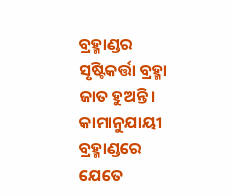ବ୍ରହ୍ମାଣ୍ଡର ସୃଷ୍ଟିକର୍ତ୍ତା ବ୍ରହ୍ମା ଜାତ ହୁଅନ୍ତି। କାମାନୁଯାୟୀ ବ୍ରହ୍ମାଣ୍ଡରେ ଯେତେ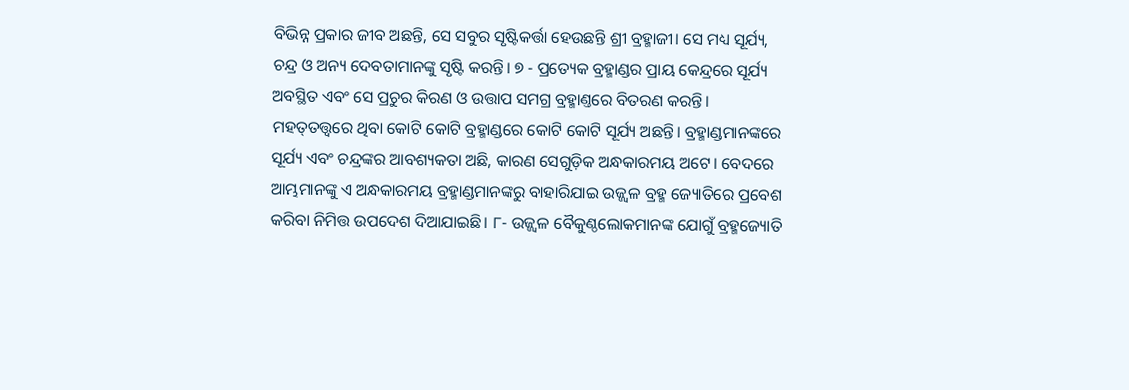ବିଭିନ୍ନ ପ୍ରକାର ଜୀବ ଅଛନ୍ତି, ସେ ସବୁର ସୃଷ୍ଟିକର୍ତ୍ତା ହେଉଛନ୍ତି ଶ୍ରୀ ବ୍ରହ୍ମାଜୀ। ସେ ମଧ୍ୟ ସୂର୍ଯ୍ୟ, ଚନ୍ଦ୍ର ଓ ଅନ୍ୟ ଦେବତାମାନଙ୍କୁ ସୃଷ୍ଟି କରନ୍ତି। ୭ - ପ୍ରତ୍ୟେକ ବ୍ରହ୍ମାଣ୍ଡର ପ୍ରାୟ କେନ୍ଦ୍ରରେ ସୂର୍ଯ୍ୟ ଅବସ୍ଥିତ ଏବଂ ସେ ପ୍ରଚୁର କିରଣ ଓ ଉତ୍ତାପ ସମଗ୍ର ବ୍ରହ୍ମାଣ୍ତରେ ବିତରଣ କରନ୍ତି। ମହତ୍‍ତତ୍ତ୍ୱରେ ଥିବା କୋଟି କୋଟି ବ୍ରହ୍ମାଣ୍ଡରେ କୋଟି କୋଟି ସୂର୍ଯ୍ୟ ଅଛନ୍ତି। ବ୍ରହ୍ମାଣ୍ଡମାନଙ୍କରେ ସୂର୍ଯ୍ୟ ଏବଂ ଚନ୍ଦ୍ରଙ୍କର ଆବଶ୍ୟକତା ଅଛି, କାରଣ ସେଗୁଡ଼ିକ ଅନ୍ଧକାରମୟ ଅଟେ। ବେଦରେ ଆମ୍ଭମାନଙ୍କୁ ଏ ଅନ୍ଧକାରମୟ ବ୍ରହ୍ମାଣ୍ଡମାନଙ୍କରୁ ବାହାରିଯାଇ ଉଜ୍ଜ୍ୱଳ ବ୍ରହ୍ମ ଜ୍ୟୋତିରେ ପ୍ରବେଶ କରିବା ନିମିତ୍ତ ଉପଦେଶ ଦିଆଯାଇଛି। ୮- ଉଜ୍ଜ୍ୱଳ ବୈକୁଣ୍ଠଲୋକମାନଙ୍କ ଯୋଗୁଁ ବ୍ରହ୍ମଜ୍ୟୋତି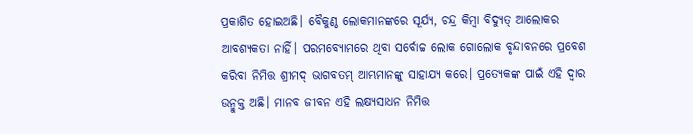ପ୍ରକାଶିତ ହୋଇଅଛି। ବୈକୁଣ୍ଠ ଲୋକମାନଙ୍କରେ ସୂର୍ଯ୍ୟ, ଚନ୍ଦ୍ର କିମ୍ୱା ବିଦ୍ୟୁତ୍ ଆଲୋକର ଆବଶ୍ୟକତା ନାହିଁ। ପରମବ୍ୟୋମରେ ଥିବା ସର୍ବୋଚ୍ଚ ଲୋକ ଗୋଲୋକ ବୃନ୍ଦାବନରେ ପ୍ରବେଶ କରିବା ନିମିତ୍ତ ଶ୍ରୀମଦ୍ ଭାଗବତମ୍ ଆମ୍ଭମାନଙ୍କୁ ସାହାଯ୍ୟ କରେ। ପ୍ରତ୍ୟେକଙ୍କ ପାଇଁ ଏହି ଦ୍ୱାର ଉନ୍ମୁକ୍ତ ଅଛି। ମାନବ ଜୀବନ ଏହି ଲକ୍ଷ୍ୟସାଧନ ନିମିତ୍ତ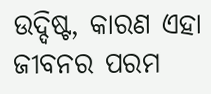ଉଦ୍ଦିଷ୍ଟ, କାରଣ ଏହା ଜୀବନର ପରମ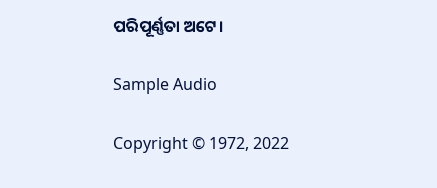ପରିପୂର୍ଣ୍ଣତା ଅଟେ।

Sample Audio

Copyright © 1972, 2022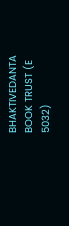BHAKTIVEDANTA BOOK TRUST (E 5032)